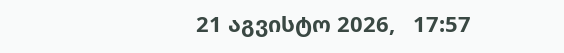21 აგვისტო 2026,   17:57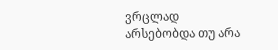ვრცლად
არსებობდა თუ არა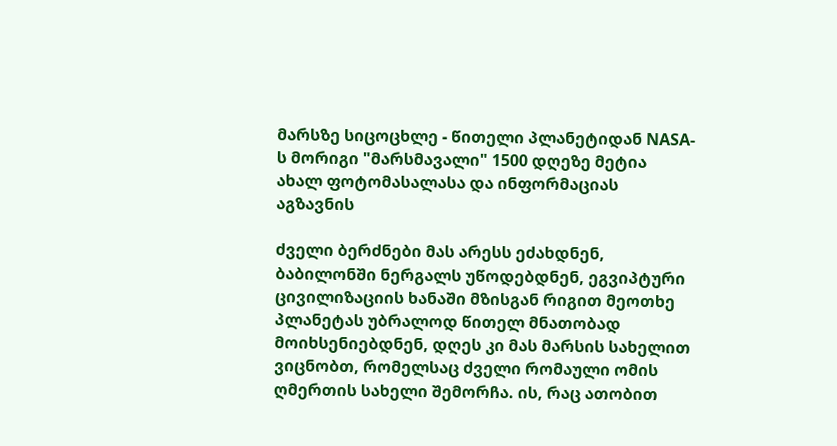მარსზე სიცოცხლე - წითელი პლანეტიდან NASA-ს მორიგი "მარსმავალი" 1500 დღეზე მეტია ახალ ფოტომასალასა და ინფორმაციას აგზავნის

ძველი ბერძნები მას არესს ეძახდნენ, ბაბილონში ნერგალს უწოდებდნენ, ეგვიპტური ცივილიზაციის ხანაში მზისგან რიგით მეოთხე პლანეტას უბრალოდ წითელ მნათობად მოიხსენიებდნენ, დღეს კი მას მარსის სახელით ვიცნობთ, რომელსაც ძველი რომაული ომის ღმერთის სახელი შემორჩა. ის, რაც ათობით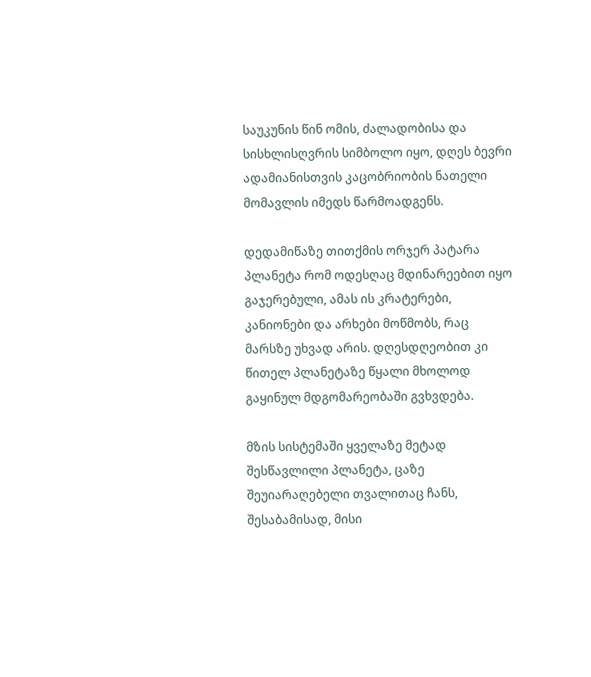საუკუნის წინ ომის, ძალადობისა და სისხლისღვრის სიმბოლო იყო, დღეს ბევრი ადამიანისთვის კაცობრიობის ნათელი მომავლის იმედს წარმოადგენს.

დედამიწაზე თითქმის ორჯერ პატარა პლანეტა რომ ოდესღაც მდინარეებით იყო გაჯერებული, ამას ის კრატერები, კანიონები და არხები მოწმობს, რაც მარსზე უხვად არის. დღესდღეობით კი წითელ პლანეტაზე წყალი მხოლოდ გაყინულ მდგომარეობაში გვხვდება.

მზის სისტემაში ყველაზე მეტად შესწავლილი პლანეტა, ცაზე შეუიარაღებელი თვალითაც ჩანს, შესაბამისად, მისი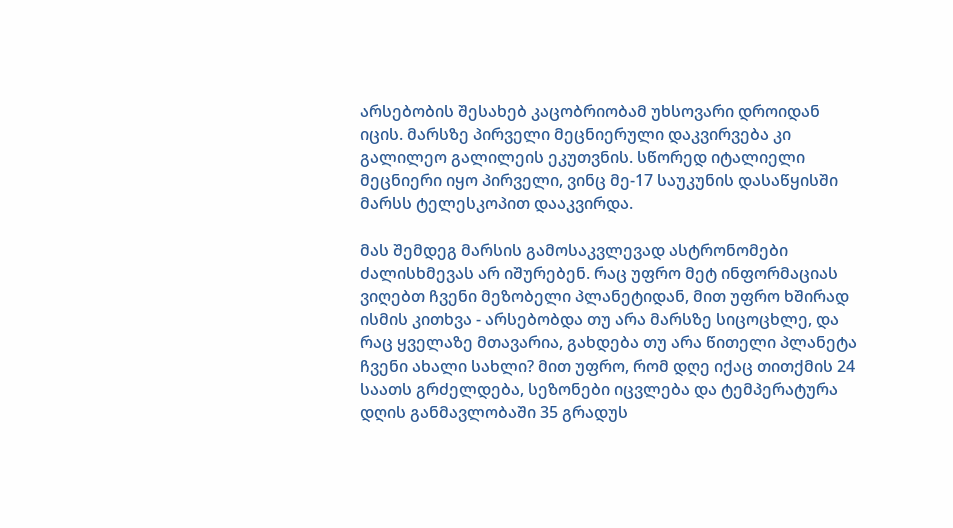არსებობის შესახებ კაცობრიობამ უხსოვარი დროიდან იცის. მარსზე პირველი მეცნიერული დაკვირვება კი გალილეო გალილეის ეკუთვნის. სწორედ იტალიელი მეცნიერი იყო პირველი, ვინც მე-17 საუკუნის დასაწყისში მარსს ტელესკოპით დააკვირდა.

მას შემდეგ მარსის გამოსაკვლევად ასტრონომები ძალისხმევას არ იშურებენ. რაც უფრო მეტ ინფორმაციას ვიღებთ ჩვენი მეზობელი პლანეტიდან, მით უფრო ხშირად ისმის კითხვა - არსებობდა თუ არა მარსზე სიცოცხლე, და რაც ყველაზე მთავარია, გახდება თუ არა წითელი პლანეტა ჩვენი ახალი სახლი? მით უფრო, რომ დღე იქაც თითქმის 24 საათს გრძელდება, სეზონები იცვლება და ტემპერატურა დღის განმავლობაში 35 გრადუს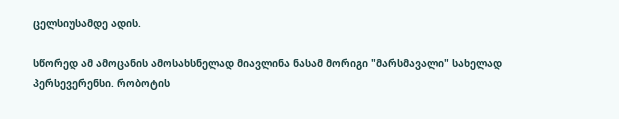ცელსიუსამდე ადის.

სწორედ ამ ამოცანის ამოსახსნელად მიავლინა ნასამ მორიგი "მარსმავალი" სახელად პერსევერენსი. რობოტის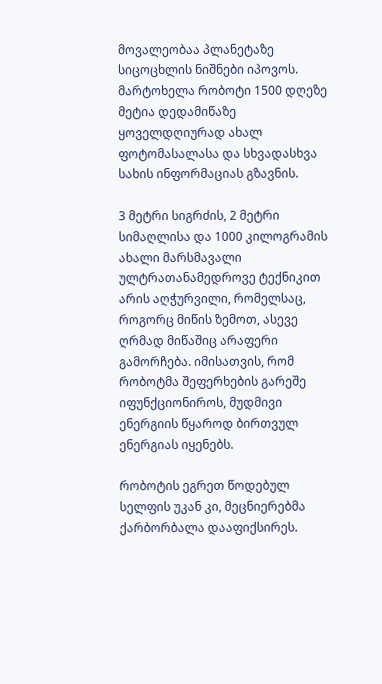მოვალეობაა პლანეტაზე სიცოცხლის ნიშნები იპოვოს. მარტოხელა რობოტი 1500 დღეზე მეტია დედამიწაზე ყოველდღიურად ახალ ფოტომასალასა და სხვადასხვა სახის ინფორმაციას გზავნის.

3 მეტრი სიგრძის, 2 მეტრი სიმაღლისა და 1000 კილოგრამის ახალი მარსმავალი ულტრათანამედროვე ტექნიკით არის აღჭურვილი, რომელსაც, როგორც მიწის ზემოთ, ასევე ღრმად მიწაშიც არაფერი გამორჩება. იმისათვის, რომ რობოტმა შეფერხების გარეშე იფუნქციონიროს, მუდმივი ენერგიის წყაროდ ბირთვულ ენერგიას იყენებს.

რობოტის ეგრეთ წოდებულ სელფის უკან კი, მეცნიერებმა ქარბორბალა დააფიქსირეს.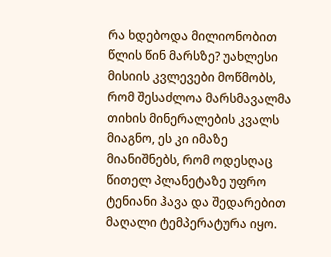რა ხდებოდა მილიონობით წლის წინ მარსზე? უახლესი მისიის კვლევები მოწმობს, რომ შესაძლოა მარსმავალმა თიხის მინერალების კვალს მიაგნო, ეს კი იმაზე მიანიშნებს, რომ ოდესღაც წითელ პლანეტაზე უფრო ტენიანი ჰავა და შედარებით მაღალი ტემპერატურა იყო.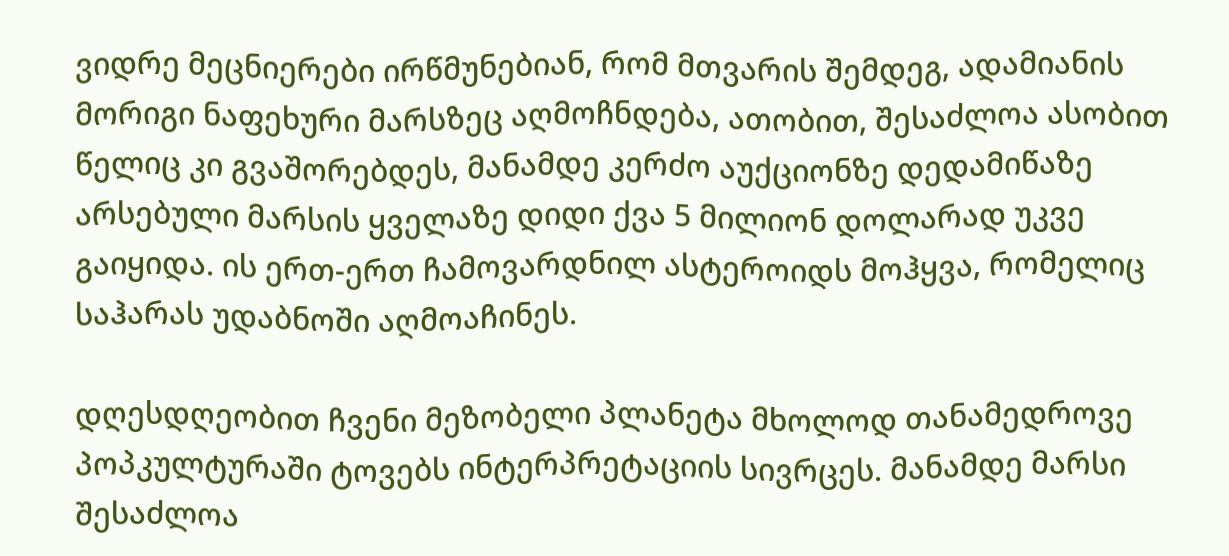ვიდრე მეცნიერები ირწმუნებიან, რომ მთვარის შემდეგ, ადამიანის მორიგი ნაფეხური მარსზეც აღმოჩნდება, ათობით, შესაძლოა ასობით წელიც კი გვაშორებდეს, მანამდე კერძო აუქციონზე დედამიწაზე არსებული მარსის ყველაზე დიდი ქვა 5 მილიონ დოლარად უკვე გაიყიდა. ის ერთ-ერთ ჩამოვარდნილ ასტეროიდს მოჰყვა, რომელიც საჰარას უდაბნოში აღმოაჩინეს.

დღესდღეობით ჩვენი მეზობელი პლანეტა მხოლოდ თანამედროვე პოპკულტურაში ტოვებს ინტერპრეტაციის სივრცეს. მანამდე მარსი შესაძლოა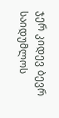ჯერ კიდევ ბევრ საიდუმლოს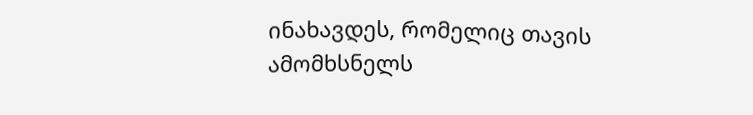ინახავდეს, რომელიც თავის ამომხსნელს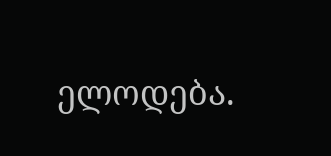ელოდება.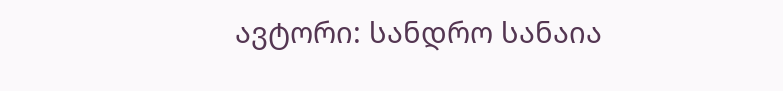ავტორი: სანდრო სანაია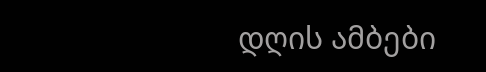დღის ამბები